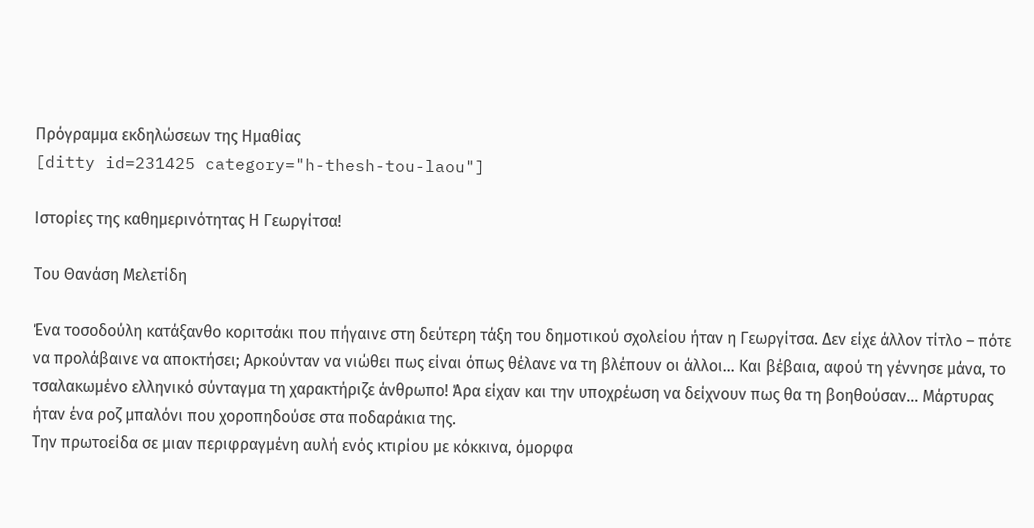Πρόγραμμα εκδηλώσεων της Ημαθίας
[ditty id=231425 category="h-thesh-tou-laou"]

Ιστορίες της καθημερινότητας Η Γεωργίτσα!

Του Θανάση Μελετίδη

Ένα τοσοδούλη κατάξανθο κοριτσάκι που πήγαινε στη δεύτερη τάξη του δημοτικού σχολείου ήταν η Γεωργίτσα. Δεν είχε άλλον τίτλο – πότε να προλάβαινε να αποκτήσει; Αρκούνταν να νιώθει πως είναι όπως θέλανε να τη βλέπουν οι άλλοι… Και βέβαια, αφού τη γέννησε μάνα, το τσαλακωμένο ελληνικό σύνταγμα τη χαρακτήριζε άνθρωπο! Άρα είχαν και την υποχρέωση να δείχνουν πως θα τη βοηθούσαν… Μάρτυρας ήταν ένα ροζ μπαλόνι που χοροπηδούσε στα ποδαράκια της.
Την πρωτοείδα σε μιαν περιφραγμένη αυλή ενός κτιρίου με κόκκινα, όμορφα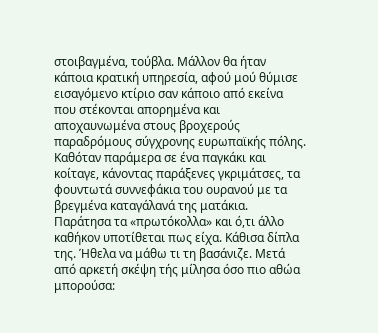στοιβαγμένα, τούβλα. Μάλλον θα ήταν κάποια κρατική υπηρεσία, αφού μού θύμισε εισαγόμενο κτίριο σαν κάποιο από εκείνα που στέκονται απορημένα και αποχαυνωμένα στους βροχερούς παραδρόμους σύγχρονης ευρωπαϊκής πόλης. Καθόταν παράμερα σε ένα παγκάκι και κοίταγε, κάνοντας παράξενες γκριμάτσες, τα φουντωτά συννεφάκια του ουρανού με τα βρεγμένα καταγάλανά της ματάκια.
Παράτησα τα «πρωτόκολλα» και ό,τι άλλο καθήκον υποτίθεται πως είχα. Κάθισα δίπλα της. Ήθελα να μάθω τι τη βασάνιζε. Μετά από αρκετή σκέψη τής μίλησα όσο πιο αθώα μπορούσα: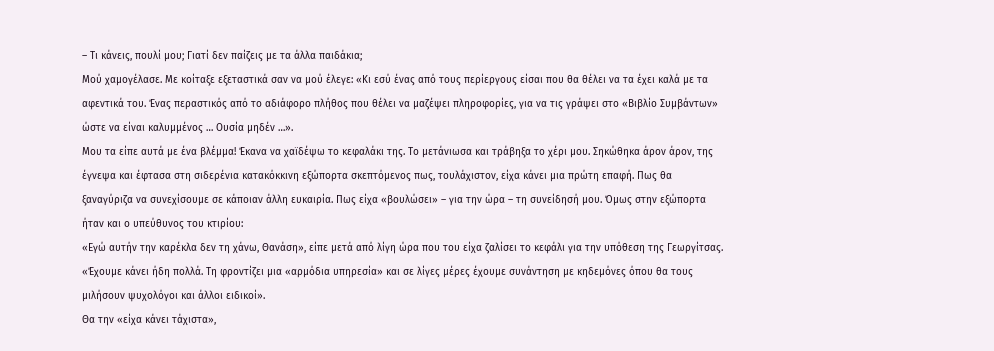– Τι κάνεις, πουλί μου; Γιατί δεν παίζεις με τα άλλα παιδάκια;
Μού χαμογέλασε. Με κοίταξε εξεταστικά σαν να μού έλεγε: «Κι εσύ ένας από τους περίεργους είσαι που θα θέλει να τα έχει καλά με τα αφεντικά του. Ένας περαστικός από το αδιάφορο πλήθος που θέλει να μαζέψει πληροφορίες, για να τις γράψει στο «Βιβλίο Συμβάντων» ώστε να είναι καλυμμένος … Ουσία μηδέν …».
Μου τα είπε αυτά με ένα βλέμμα! Έκανα να χαϊδέψω το κεφαλάκι της. Το μετάνιωσα και τράβηξα το χέρι μου. Σηκώθηκα άρον άρον, της έγνεψα και έφτασα στη σιδερένια κατακόκκινη εξώπορτα σκεπτόμενος πως, τουλάχιστον, είχα κάνει μια πρώτη επαφή. Πως θα ξαναγύριζα να συνεχίσουμε σε κάποιαν άλλη ευκαιρία. Πως είχα «βουλώσει» – για την ώρα – τη συνείδησή μου. Όμως στην εξώπορτα ήταν και ο υπεύθυνος του κτιρίου:
«Εγώ αυτήν την καρέκλα δεν τη χάνω, Θανάση», είπε μετά από λίγη ώρα που του είχα ζαλίσει το κεφάλι για την υπόθεση της Γεωργίτσας. «Έχουμε κάνει ήδη πολλά. Τη φροντίζει μια «αρμόδια υπηρεσία» και σε λίγες μέρες έχουμε συνάντηση με κηδεμόνες όπου θα τους μιλήσουν ψυχολόγοι και άλλοι ειδικοί».
Θα την «είχα κάνει τάχιστα»,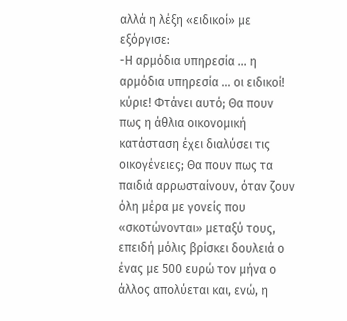αλλά η λέξη «ειδικοί» με εξόργισε:
-Η αρμόδια υπηρεσία … η αρμόδια υπηρεσία … οι ειδικοί! κύριε! Φτάνει αυτό; Θα πουν πως η άθλια οικονομική κατάσταση έχει διαλύσει τις οικογένειες; Θα πουν πως τα παιδιά αρρωσταίνουν, όταν ζουν όλη μέρα με γονείς που «σκοτώνονται» μεταξύ τους, επειδή μόλις βρίσκει δουλειά ο ένας με 500 ευρώ τον μήνα ο άλλος απολύεται και, ενώ, η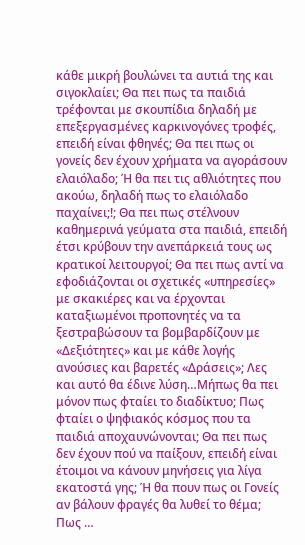κάθε μικρή βουλώνει τα αυτιά της και σιγοκλαίει; Θα πει πως τα παιδιά τρέφονται με σκουπίδια δηλαδή με επεξεργασμένες καρκινογόνες τροφές, επειδή είναι φθηνές; Θα πει πως οι γονείς δεν έχουν χρήματα να αγοράσουν ελαιόλαδο; Ή θα πει τις αθλιότητες που ακούω, δηλαδή πως το ελαιόλαδο παχαίνει;!; Θα πει πως στέλνουν καθημερινά γεύματα στα παιδιά, επειδή έτσι κρύβουν την ανεπάρκειά τους ως κρατικοί λειτουργοί; Θα πει πως αντί να εφοδιάζονται οι σχετικές «υπηρεσίες» με σκακιέρες και να έρχονται καταξιωμένοι προπονητές να τα ξεστραβώσουν τα βομβαρδίζουν με «Δεξιότητες» και με κάθε λογής ανούσιες και βαρετές «Δράσεις»; Λες και αυτό θα έδινε λύση…Μήπως θα πει μόνον πως φταίει το διαδίκτυο; Πως φταίει ο ψηφιακός κόσμος που τα παιδιά αποχαυνώνονται; Θα πει πως δεν έχουν πού να παίξουν, επειδή είναι έτοιμοι να κάνουν μηνήσεις για λίγα εκατοστά γης; Ή θα πουν πως οι Γονείς αν βάλουν φραγές θα λυθεί το θέμα; Πως …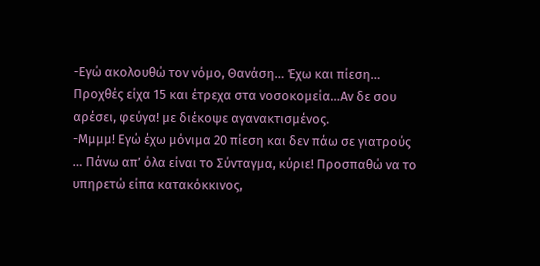-Εγώ ακολουθώ τον νόμο, Θανάση… Έχω και πίεση… Προχθές είχα 15 και έτρεχα στα νοσοκομεία…Αν δε σου αρέσει, φεύγα! με διέκοψε αγανακτισμένος.
-Μμμμ! Εγώ έχω μόνιμα 20 πίεση και δεν πάω σε γιατρούς … Πάνω απ’ όλα είναι το Σύνταγμα, κύριε! Προσπαθώ να το υπηρετώ είπα κατακόκκινος,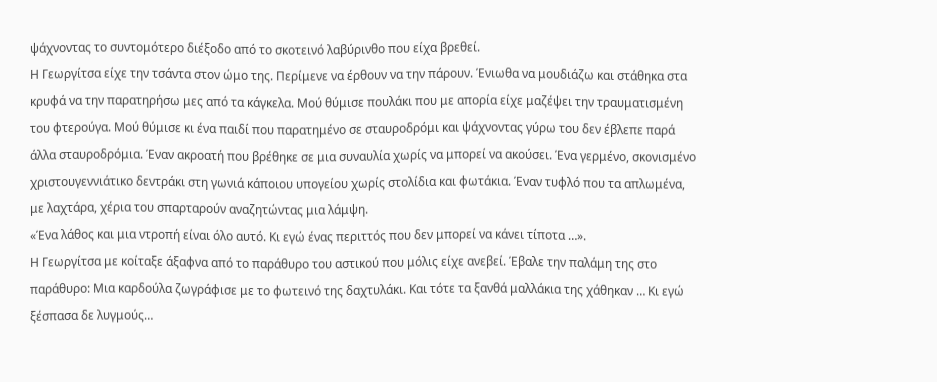ψάχνοντας το συντομότερο διέξοδο από το σκοτεινό λαβύρινθο που είχα βρεθεί.
Η Γεωργίτσα είχε την τσάντα στον ώμο της. Περίμενε να έρθουν να την πάρουν. Ένιωθα να μουδιάζω και στάθηκα στα κρυφά να την παρατηρήσω μες από τα κάγκελα. Μού θύμισε πουλάκι που με απορία είχε μαζέψει την τραυματισμένη του φτερούγα. Μού θύμισε κι ένα παιδί που παρατημένο σε σταυροδρόμι και ψάχνοντας γύρω του δεν έβλεπε παρά άλλα σταυροδρόμια. Έναν ακροατή που βρέθηκε σε μια συναυλία χωρίς να μπορεί να ακούσει. Ένα γερμένο, σκονισμένο χριστουγεννιάτικο δεντράκι στη γωνιά κάποιου υπογείου χωρίς στολίδια και φωτάκια. Έναν τυφλό που τα απλωμένα, με λαχτάρα, χέρια του σπαρταρούν αναζητώντας μια λάμψη.
«Ένα λάθος και μια ντροπή είναι όλο αυτό. Κι εγώ ένας περιττός που δεν μπορεί να κάνει τίποτα …».
Η Γεωργίτσα με κοίταξε άξαφνα από το παράθυρο του αστικού που μόλις είχε ανεβεί. Έβαλε την παλάμη της στο παράθυρο: Μια καρδούλα ζωγράφισε με το φωτεινό της δαχτυλάκι. Και τότε τα ξανθά μαλλάκια της χάθηκαν … Κι εγώ ξέσπασα δε λυγμούς…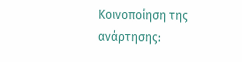Κοινοποίηση της ανάρτησης: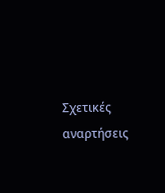Σχετικές αναρτήσεις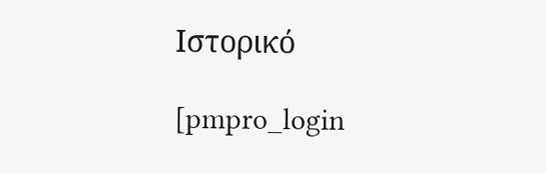Ιστορικό

[pmpro_login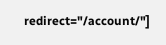redirect="/account/"]